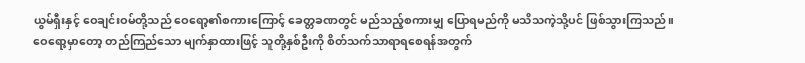ယွမ်ရှီးနှင့် ဝေချင်းဝမ်တို့သည် ဝေရော့၏စကားကြောင့် ခေတ္တခဏတွင် မည်သည့်စကားမျှ ပြောရမည်ကို မသိသကဲ့သို့ပင် ဖြစ်သွားကြသည်။
ဝေရော့မှာတော့ တည်ကြည်သော မျက်နှာထားဖြင့် သူတို့နှစ်ဦးကို စိတ်သက်သာရာရစေရန်အတွက်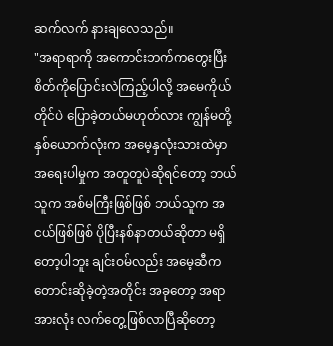ဆက်လက် နားချလေသည်။
"အရာရာကို အကောင်းဘက်ကတွေးပြီး စိတ်ကိုပြောင်းလဲကြည့်ပါလို့ အမေကိုယ်တိုင်ပဲ ပြောခဲ့တယ်မဟုတ်လား ကျွန်မတို့နှစ်ယောက်လုံးက အမေ့နှလုံးသားထဲမှာ အရေးပါမှုက အတူတူပဲဆိုရင်တော့ ဘယ်သူက အစ်မကြီးဖြစ်ဖြစ် ဘယ်သူက အငယ်ဖြစ်ဖြစ် ပိုပြီးနစ်နာတယ်ဆိုတာ မရှိတော့ပါဘူး ချင်းဝမ်လည်း အမေ့ဆီက တောင်းဆိုခဲ့တဲ့အတိုင်း အခုတော့ အရာအားလုံး လက်တွေ့ဖြစ်လာပြီဆိုတော့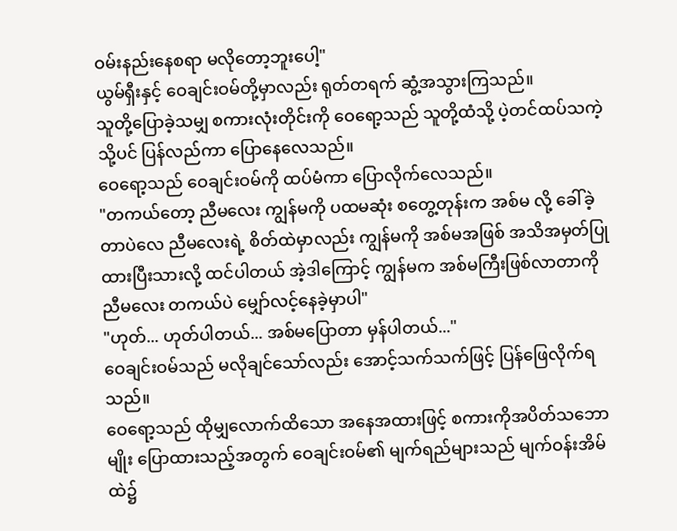ဝမ်းနည်းနေစရာ မလိုတော့ဘူးပေါ့"
ယွမ်ရှီးနှင့် ဝေချင်းဝမ်တို့မှာလည်း ရုတ်တရက် ဆွံ့အသွားကြသည်။
သူတို့ပြောခဲ့သမျှ စကားလုံးတိုင်းကို ဝေရော့သည် သူတို့ထံသို့ ပဲ့တင်ထပ်သကဲ့သို့ပင် ပြန်လည်ကာ ပြောနေလေသည်။
ဝေရော့သည် ဝေချင်းဝမ်ကို ထပ်မံကာ ပြောလိုက်လေသည်။
"တကယ်တော့ ညီမလေး ကျွန်မကို ပထမဆုံး စတွေ့တုန်းက အစ်မ လို့ ခေါ်ခဲ့တာပဲလေ ညီမလေးရဲ့ စိတ်ထဲမှာလည်း ကျွန်မကို အစ်မအဖြစ် အသိအမှတ်ပြုထားပြီးသားလို့ ထင်ပါတယ် အဲ့ဒါကြောင့် ကျွန်မက အစ်မကြီးဖြစ်လာတာကို ညီမလေး တကယ်ပဲ မျှော်လင့်နေခဲ့မှာပါ"
"ဟုတ်... ဟုတ်ပါတယ်... အစ်မပြောတာ မှန်ပါတယ်..."
ဝေချင်းဝမ်သည် မလိုချင်သော်လည်း အောင့်သက်သက်ဖြင့် ပြန်ဖြေလိုက်ရသည်။
ဝေရော့သည် ထိုမျှလောက်ထိသော အနေအထားဖြင့် စကားကိုအပိတ်သဘောမျိုး ပြောထားသည့်အတွက် ဝေချင်းဝမ်၏ မျက်ရည်များသည် မျက်ဝန်းအိမ်ထဲ၌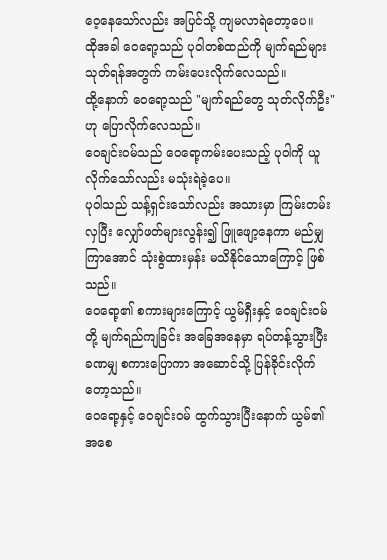ဝေ့နေသော်လည်း အပြင်သို့ ကျမလာရဲတော့ပေ။
ထိုအခါ ဝေရော့သည် ပုဝါတစ်ထည်ကို မျက်ရည်များသုတ်ရန်အတွက် ကမ်းပေးလိုက်လေသည်။
ထို့နောက် ဝေရော့သည် "မျက်ရည်တွေ သုတ်လိုက်ဦး" ဟု ပြောလိုက်လေသည်။
ဝေချင်းဝမ်သည် ဝေရော့ကမ်းပေးသည့် ပုဝါကို ယူလိုက်သော်လည်း မသုံးရဲခဲ့ပေ။
ပုဝါသည် သန့်ရှင်းသော်လည်း အသားမှာ ကြမ်းတမ်းလှပြီး လျှော်ဖတ်များလွန်း၍ ဖြူဖျော့နေကာ မည်မျှကြာအောင် သုံးစွဲထားမှန်း မသိနိုင်သောကြောင့် ဖြစ်သည်။
ဝေရော့၏ စကားများကြောင့် ယွမ်ရှီးနှင့် ဝေချင်းဝမ်တို့ မျက်ရည်ကျခြင်း အခြေအနေမှာ ရပ်တန့်သွားပြီး ခဏမျှ စကားပြောကာ အဆောင်သို့ ပြန်ခိုင်းလိုက်တော့သည်။
ဝေရော့နှင့် ဝေချင်းဝမ် ထွက်သွားပြီးနောက် ယွမ်၏အစေ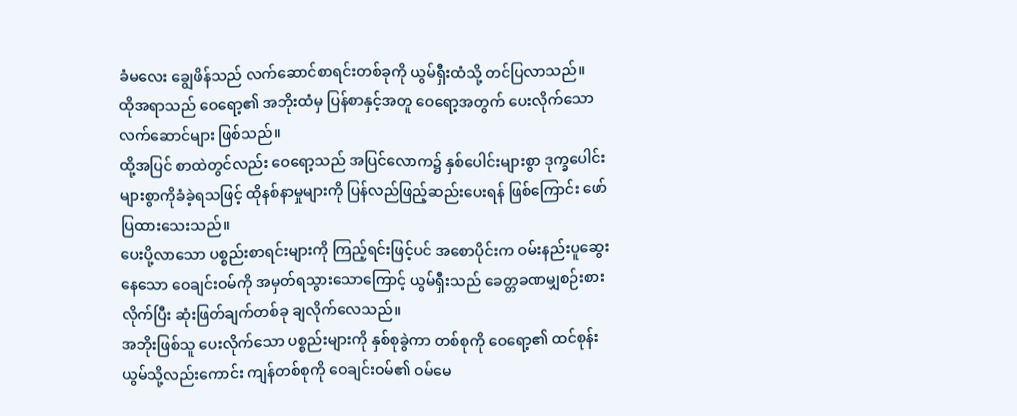ခံမလေး ချွေဖိန်သည် လက်ဆောင်စာရင်းတစ်ခုကို ယွမ်ရှီးထံသို့ တင်ပြလာသည်။
ထိုအရာသည် ဝေရော့၏ အဘိုးထံမှ ပြန်စာနှင့်အတူ ဝေရော့အတွက် ပေးလိုက်သော လက်ဆောင်များ ဖြစ်သည်။
ထို့အပြင် စာထဲတွင်လည်း ဝေရော့သည် အပြင်လောက၌ နှစ်ပေါင်းများစွာ ဒုက္ခပေါင်းများစွာကိုခံခဲ့ရသဖြင့် ထိုနစ်နာမှုများကို ပြန်လည်ဖြည့်ဆည်းပေးရန် ဖြစ်ကြောင်း ဖော်ပြထားသေးသည်။
ပေးပို့လာသော ပစ္စည်းစာရင်းများကို ကြည့်ရင်းဖြင့်ပင် အစောပိုင်းက ဝမ်းနည်းပူဆွေးနေသော ဝေချင်းဝမ်ကို အမှတ်ရသွားသောကြောင့် ယွမ်ရှီးသည် ခေတ္တခဏမျှစဉ်းစားလိုက်ပြီး ဆုံးဖြတ်ချက်တစ်ခု ချလိုက်လေသည်။
အဘိုးဖြစ်သူ ပေးလိုက်သော ပစ္စည်းများကို နှစ်စုခွဲကာ တစ်စုကို ဝေရော့၏ ထင်စုန်းယွမ်သို့လည်းကောင်း ကျန်တစ်စုကို ဝေချင်းဝမ်၏ ဝမ်မေ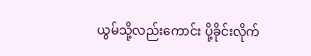ယွမ်သို့လည်းကောင်း ပို့ခိုင်းလိုက်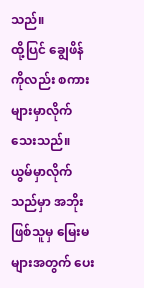သည်။
ထို့ပြင် ချွေဖိန်ကိုလည်း စကားများမှာလိုက်သေးသည်။
ယွမ်မှာလိုက်သည်မှာ အဘိုးဖြစ်သူမှ မြေးမများအတွက် ပေး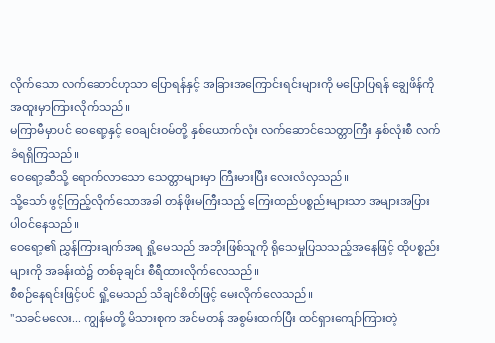လိုက်သော လက်ဆောင်ဟုသာ ပြောရန်နှင့် အခြားအကြောင်းရင်းများကို မပြောပြရန် ချွေဖိန်ကို အထူးမှာကြားလိုက်သည်။
မကြာမီမှာပင် ဝေရော့နှင့် ဝေချင်းဝမ်တို့ နှစ်ယောက်လုံး လက်ဆောင်သေတ္တာကြီး နှစ်လုံးစီ လက်ခံရရှိကြသည်။
ဝေရော့ဆီသို့ ရောက်လာသော သေတ္တာများမှာ ကြီးမားပြီး လေးလံလှသည်။
သို့သော် ဖွင့်ကြည့်လိုက်သောအခါ တန်ဖိုးမကြီးသည့် ကြေးထည်ပစ္စည်းများသာ အများအပြား ပါဝင်နေသည်။
ဝေရော့၏ ညွှန်ကြားချက်အရ ရှို့မေသည် အဘိုးဖြစ်သူကို ရိုသေမှုပြသသည့်အနေဖြင့် ထိုပစ္စည်းများကို အခန်းထဲ၌ တစ်ခုချင်း စီရီထားလိုက်လေသည်။
စီစဉ်နေရင်းဖြင့်ပင် ရှို့မေသည် သိချင်စိတ်ဖြင့် မေးလိုက်လေသည်။
"သခင်မလေး... ကျွန်မတို့ မိသားစုက အင်မတန် အစွမ်းထက်ပြီး ထင်ရှားကျော်ကြားတဲ့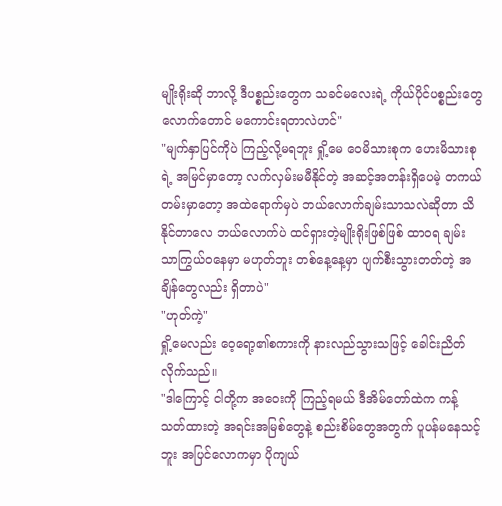မျိုးရိုးဆို ဘာလို့ ဒီပစ္စည်းတွေက သခင်မလေးရဲ့ ကိုယ်ပိုင်ပစ္စည်းတွေလောက်တောင် မကောင်းရတာလဲဟင်"
"မျက်နှာပြင်ကိုပဲ ကြည့်လို့မရဘူး ရှို့မေ ဝေမိသားစုက ဟေးမိသားစုရဲ့ အမြင်မှာတော့ လက်လှမ်းမမီနိုင်တဲ့ အဆင့်အတန်းရှိပေမဲ့ တကယ်တမ်းမှာတော့ အထဲရောက်မှပဲ ဘယ်လောက်ချမ်းသာသလဲဆိုတာ သိနိုင်တာလေ ဘယ်လောက်ပဲ ထင်ရှားတဲ့မျိုးရိုးဖြစ်ဖြစ် ထာဝရ ချမ်းသာကြွယ်ဝနေမှာ မဟုတ်ဘူး တစ်နေ့နေ့မှာ ပျက်စီးသွားတတ်တဲ့ အချိန်တွေလည်း ရှိတာပဲ"
"ဟုတ်ကဲ့"
ရှို့မေလည်း ဝေ့ရော့၏စကားကို နားလည်သွားသဖြင့် ခေါင်းညိတ်လိုက်သည်။
"ဒါကြောင့် ငါတို့က အဝေးကို ကြည့်ရမယ် ဒီအိမ်တော်ထဲက ကန့်သတ်ထားတဲ့ အရင်းအမြစ်တွေနဲ့ စည်းစိမ်တွေအတွက် ပူပန်မနေသင့်ဘူး အပြင်လောကမှာ ပိုကျယ်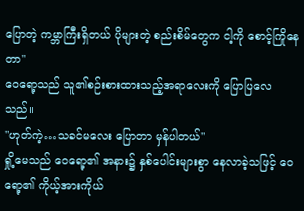ပြောတဲ့ ကမ္ဘာကြီးရှိတယ် ပိုများတဲ့ စည်းစိမ်တွေက ငါ့ကို စောင့်ကြိုနေတာ"
ဝေရော့သည် သူ၏စဉ်းစားထားသည့်အရာလေးကို ပြောပြလေသည်။
"ဟုတ်ကဲ့…သခင်မလေး ပြောတာ မှန်ပါတယ်"
ရှို့မေသည် ဝေရော့၏ အနား၌ နှစ်ပေါင်းများစွာ နေလာခဲ့သဖြင့် ဝေရော့၏ ကိုယ့်အားကိုယ်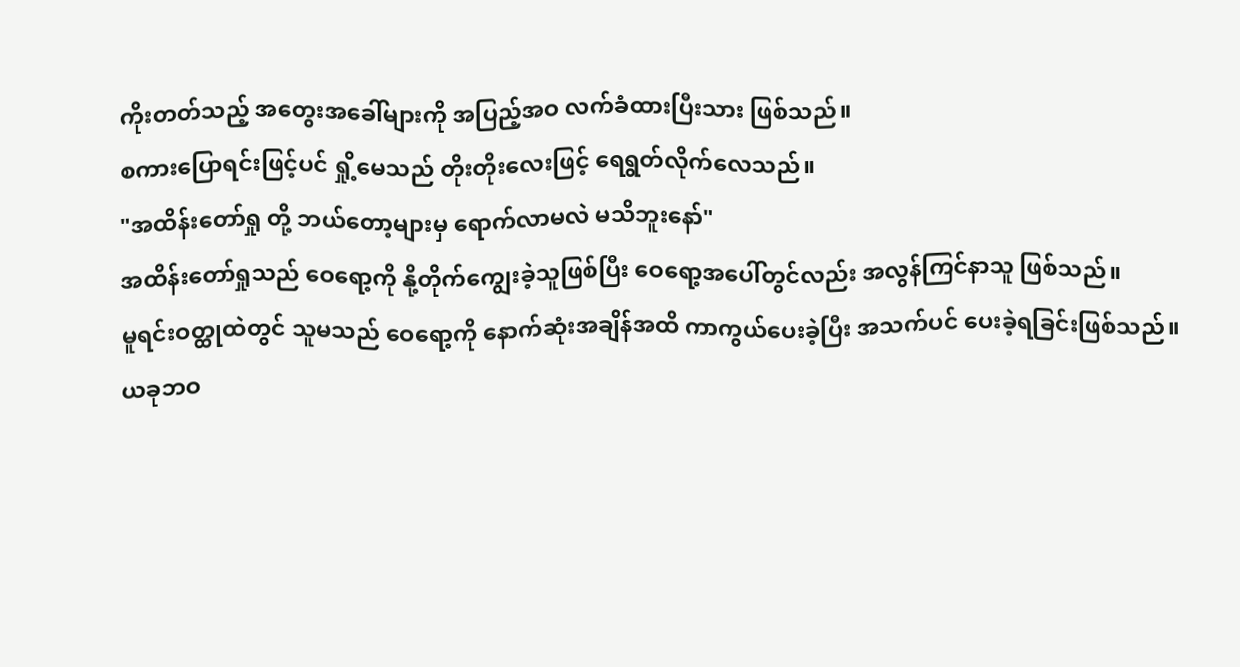ကိုးတတ်သည့် အတွေးအခေါ်များကို အပြည့်အဝ လက်ခံထားပြီးသား ဖြစ်သည်။
စကားပြောရင်းဖြင့်ပင် ရှို့မေသည် တိုးတိုးလေးဖြင့် ရေရွတ်လိုက်လေသည်။
"အထိန်းတော်ရှု တို့ ဘယ်တော့များမှ ရောက်လာမလဲ မသိဘူးနော်"
အထိန်းတော်ရှုသည် ဝေရော့ကို နို့တိုက်ကျွေးခဲ့သူဖြစ်ပြီး ဝေရော့အပေါ်တွင်လည်း အလွန်ကြင်နာသူ ဖြစ်သည်။
မူရင်းဝတ္ထုထဲတွင် သူမသည် ဝေရော့ကို နောက်ဆုံးအချိန်အထိ ကာကွယ်ပေးခဲ့ပြီး အသက်ပင် ပေးခဲ့ရခြင်းဖြစ်သည်။
ယခုဘဝ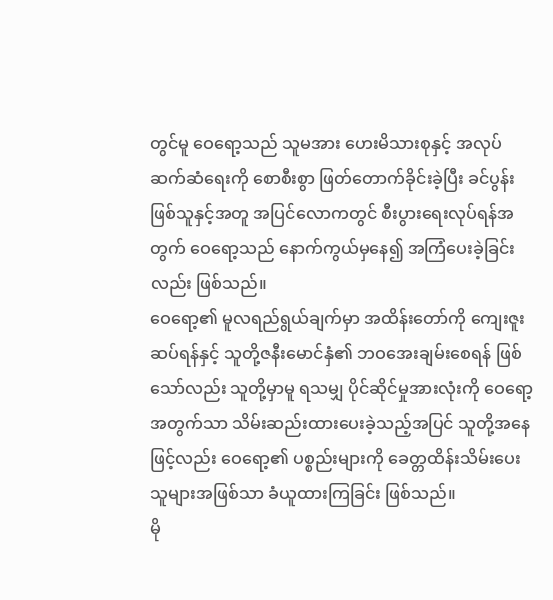တွင်မူ ဝေရော့သည် သူမအား ဟေးမိသားစုနှင့် အလုပ်ဆက်ဆံရေးကို စောစီးစွာ ဖြတ်တောက်ခိုင်းခဲ့ပြီး ခင်ပွန်းဖြစ်သူနှင့်အတူ အပြင်လောကတွင် စီးပွားရေးလုပ်ရန်အတွက် ဝေရော့သည် နောက်ကွယ်မှနေ၍ အကြံပေးခဲ့ခြင်းလည်း ဖြစ်သည်။
ဝေရော့၏ မူလရည်ရွယ်ချက်မှာ အထိန်းတော်ကို ကျေးဇူးဆပ်ရန်နှင့် သူတို့ဇနီးမောင်နှံ၏ ဘဝအေးချမ်းစေရန် ဖြစ်သော်လည်း သူတို့မှာမူ ရသမျှ ပိုင်ဆိုင်မှုအားလုံးကို ဝေရော့အတွက်သာ သိမ်းဆည်းထားပေးခဲ့သည့်အပြင် သူတို့အနေဖြင့်လည်း ဝေရော့၏ ပစ္စည်းများကို ခေတ္တထိန်းသိမ်းပေးသူများအဖြစ်သာ ခံယူထားကြခြင်း ဖြစ်သည်။
မို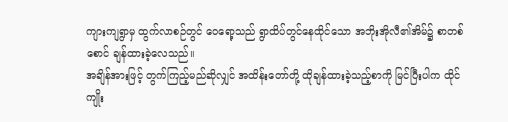ကျားကျရွာမှ ထွက်လာစဉ်တွင် ဝေရော့သည် ရွာထိပ်တွင်နေထိုင်သော အဘိုးအိုလီ၏အိမ်၌ စာတစ်စောင် ချန်ထားခဲ့လေသည်။
အချိန်အားဖြင့် တွက်ကြည့်မည်ဆိုလျှင် အထိန်းတော်တို့ ထိုချန်ထားခဲ့သည့်စာကို မြင်ပြီးပါက ထိုင်ကျိုး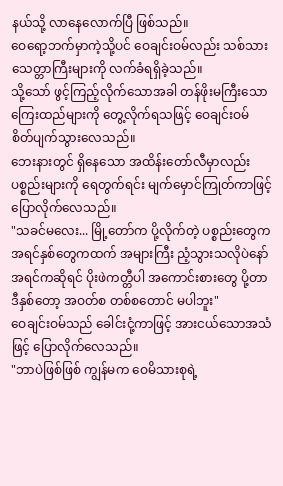နယ်သို့ လာနေလောက်ပြီ ဖြစ်သည်။
ဝေရော့ဘက်မှာကဲ့သို့ပင် ဝေချင်းဝမ်လည်း သစ်သားသေတ္တာကြီးများကို လက်ခံရရှိခဲ့သည်။
သို့သော် ဖွင့်ကြည့်လိုက်သောအခါ တန်ဖိုးမကြီးသော ကြေးထည်များကို တွေ့လိုက်ရသဖြင့် ဝေချင်းဝမ် စိတ်ပျက်သွားလေသည်။
ဘေးနားတွင် ရှိနေသော အထိန်းတော်လီမှာလည်း ပစ္စည်းများကို ရေတွက်ရင်း မျက်မှောင်ကြုတ်ကာဖြင့် ပြောလိုက်လေသည်။
"သခင်မလေး... မြို့တော်က ပို့လိုက်တဲ့ ပစ္စည်းတွေက အရင်နှစ်တွေကထက် အများကြီး ညံ့သွားသလိုပဲနော် အရင်ကဆိုရင် ပိုးဖဲကတ္တီပါ အကောင်းစားတွေ ပို့တာ ဒီနှစ်တော့ အဝတ်စ တစ်စတောင် မပါဘူး"
ဝေချင်းဝမ်သည် ခေါင်းငုံ့ကာဖြင့် အားငယ်သောအသံဖြင့် ပြောလိုက်လေသည်။
"ဘာပဲဖြစ်ဖြစ် ကျွန်မက ဝေမိသားစုရဲ့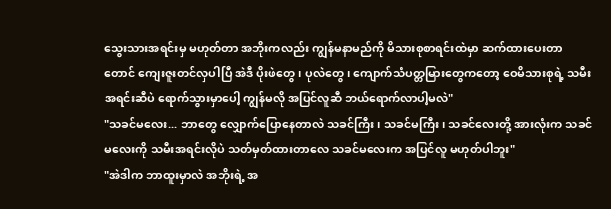သွေးသားအရင်းမှ မဟုတ်တာ အဘိုးကလည်း ကျွန်မနာမည်ကို မိသားစုစာရင်းထဲမှာ ဆက်ထားပေးတာတောင် ကျေးဇူးတင်လှပါပြီ အဲဒီ ပိုးဖဲတွေ၊ ပုလဲတွေ၊ ကျောက်သံပတ္တမြားတွေကတော့ ဝေမိသားစုရဲ့ သမီးအရင်းဆီပဲ ရောက်သွားမှာပေါ့ ကျွန်မလို အပြင်လူဆီ ဘယ်ရောက်လာပါ့မလဲ"
"သခင်မလေး... ဘာတွေ လျှောက်ပြောနေတာလဲ သခင်ကြီး၊ သခင်မကြီး၊ သခင်လေးတို့ အားလုံးက သခင်မလေးကို သမီးအရင်းလိုပဲ သတ်မှတ်ထားတာလေ သခင်မလေးက အပြင်လူ မဟုတ်ပါဘူး"
"အဲဒါက ဘာထူးမှာလဲ အဘိုးရဲ့ အ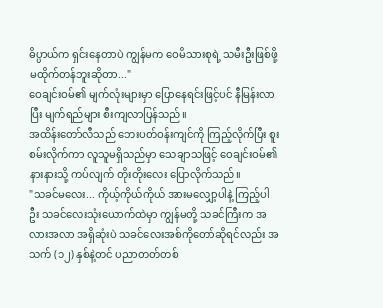ဓိပ္ပာယ်က ရှင်းနေတာပဲ ကျွန်မက ဝေမိသားစုရဲ့ သမီးဦးဖြစ်ဖို့ မထိုက်တန်ဘူးဆိုတာ..."
ဝေချင်းဝမ်၏ မျက်လုံးများမှာ ပြောနေရင်းဖြင့်ပင် နီမြန်းလာပြီး မျက်ရည်များ စီးကျလာပြန်သည်။
အထိန်းတော်လီသည် ဘေးပတ်ဝန်းကျင်ကို ကြည့်လိုက်ပြီး စူးစမ်းလိုက်ကာ လူသူမရှိသည်မှာ သေချာသဖြင့် ဝေချင်းဝမ်၏ နားနားသို့ ကပ်လျက် တိုးတိုးလေး ပြောလိုက်သည်။
"သခင်မလေး... ကိုယ့်ကိုယ်ကိုယ် အားမလျှော့ပါနဲ့ ကြည့်ပါဦး သခင်လေးသုံးယောက်ထဲမှာ ကျွန်မတို့ သခင်ကြီးက အလားအလာ အရှိဆုံးပဲ သခင်လေးအစ်ကိုတော်ဆိုရင်လည်း အသက် (၁၂) နှစ်နဲ့တင် ပညာတတ်တစ်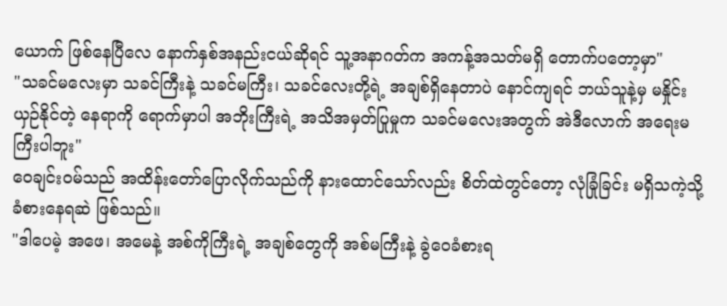ယောက် ဖြစ်နေပြီလေ နောက်နှစ်အနည်းငယ်ဆိုရင် သူ့အနာဂတ်က အကန့်အသတ်မရှိ တောက်ပတော့မှာ"
"သခင်မလေးမှာ သခင်ကြီးနဲ့ သခင်မကြီး၊ သခင်လေးတို့ရဲ့ အချစ်ရှိနေတာပဲ နောင်ကျရင် ဘယ်သူနဲ့မှ မနှိုင်းယှဉ်နိုင်တဲ့ နေရာကို ရောက်မှာပါ အဘိုးကြီးရဲ့ အသိအမှတ်ပြုမှုက သခင်မလေးအတွက် အဲဒီလောက် အရေးမကြီးပါဘူး"
ဝေချင်းဝမ်သည် အထိန်းတော်ပြောလိုက်သည်ကို နားထောင်သော်လည်း စိတ်ထဲတွင်တော့ လုံခြုံခြင်း မရှိသကဲ့သို့ ခံစားနေရဆဲ ဖြစ်သည်။
"ဒါပေမဲ့ အဖေ၊ အမေနဲ့ အစ်ကိုကြီးရဲ့ အချစ်တွေကို အစ်မကြီးနဲ့ ခွဲဝေခံစားရ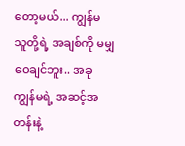တော့မယ်... ကျွန်မ သူတို့ရဲ့ အချစ်ကို မမျှဝေချင်ဘူး.. အခု ကျွန်မရဲ့ အဆင့်အတန်းနဲ့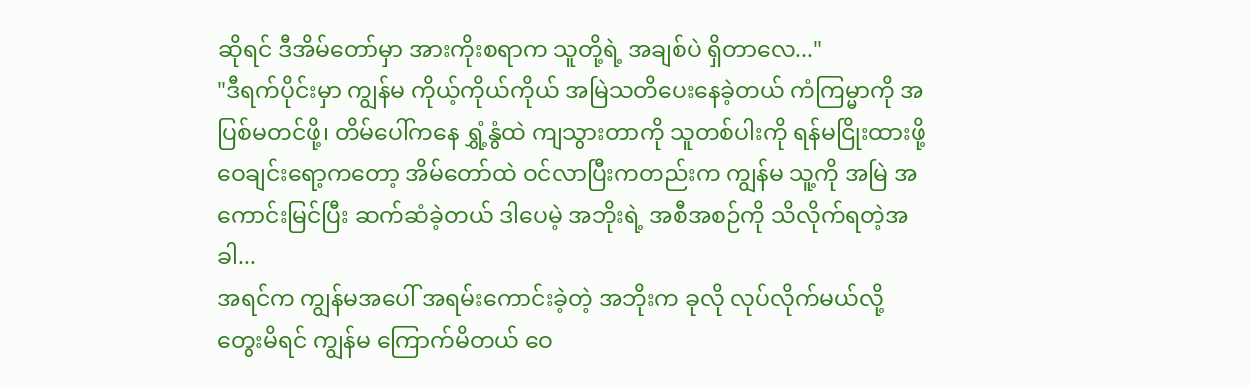ဆိုရင် ဒီအိမ်တော်မှာ အားကိုးစရာက သူတို့ရဲ့ အချစ်ပဲ ရှိတာလေ..."
"ဒီရက်ပိုင်းမှာ ကျွန်မ ကိုယ့်ကိုယ်ကိုယ် အမြဲသတိပေးနေခဲ့တယ် ကံကြမ္မာကို အပြစ်မတင်ဖို့၊ တိမ်ပေါ်ကနေ ရွှံ့နွံထဲ ကျသွားတာကို သူတစ်ပါးကို ရန်မငြိုးထားဖို့ ဝေချင်းရော့ကတော့ အိမ်တော်ထဲ ဝင်လာပြီးကတည်းက ကျွန်မ သူ့ကို အမြဲ အကောင်းမြင်ပြီး ဆက်ဆံခဲ့တယ် ဒါပေမဲ့ အဘိုးရဲ့ အစီအစဉ်ကို သိလိုက်ရတဲ့အခါ...
အရင်က ကျွန်မအပေါ် အရမ်းကောင်းခဲ့တဲ့ အဘိုးက ခုလို လုပ်လိုက်မယ်လို့ တွေးမိရင် ကျွန်မ ကြောက်မိတယ် ဝေ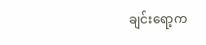ချင်းရော့က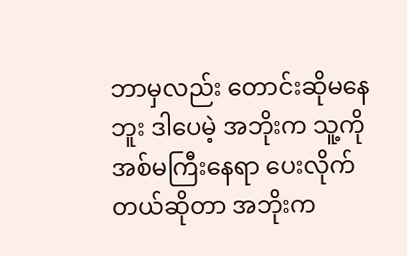ဘာမှလည်း တောင်းဆိုမနေဘူး ဒါပေမဲ့ အဘိုးက သူ့ကို အစ်မကြီးနေရာ ပေးလိုက်တယ်ဆိုတာ အဘိုးက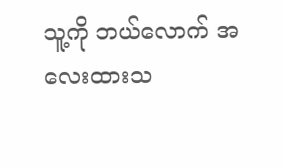သူ့ကို ဘယ်လောက် အလေးထားသ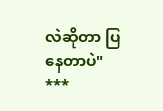လဲဆိုတာ ပြနေတာပဲ"
***